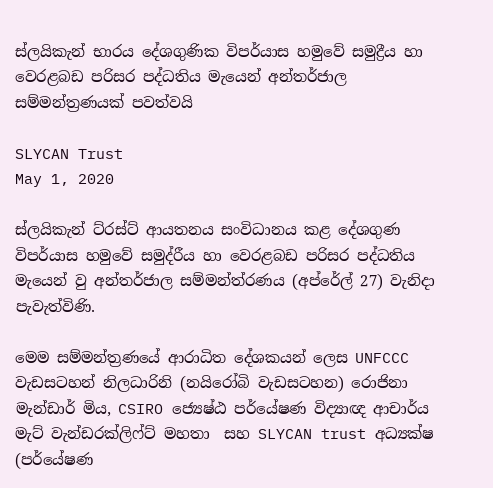ස්ලයිකැන් භාරය දේශගුණික විපර්යාස හමුවේ සමුද්‍රීය හා වෙරළබඩ පරිසර පද්ධතිය මැයෙන් අන්තර්ජාල සම්මන්ත්‍රණයක් පවත්වයි

SLYCAN Trust
May 1, 2020

ස්ලයිකැන් ට්රස්ට් ආයතනය සංවිධානය කළ දේශගුණ විපර්යාස හමුවේ සමුද්රීය හා වෙරළබඩ පරිසර පද්ධතිය මැයෙන් වු අන්තර්ජාල සම්මන්ත්රණය (අප්රේල් 27) වැනිදා පැවැත්විණි.

මෙම සම්මන්ත්‍රණයේ ආරාධිත දේශකයන් ලෙස UNFCCC වැඩසටහන් නිලධාරිනි (නයිරෝබි වැඩසටහන) රොජිනා මැන්ඩාර් මිය, CSIRO ජ්‍යෙෂ්ඨ පර්යේෂණ විද්‍යාඥ ආචාර්ය මැට් වැන්ඩරක්ලිෆ්ට් මහතා  සහ SLYCAN trust අධ්‍යක්ෂ (පර්යේෂණ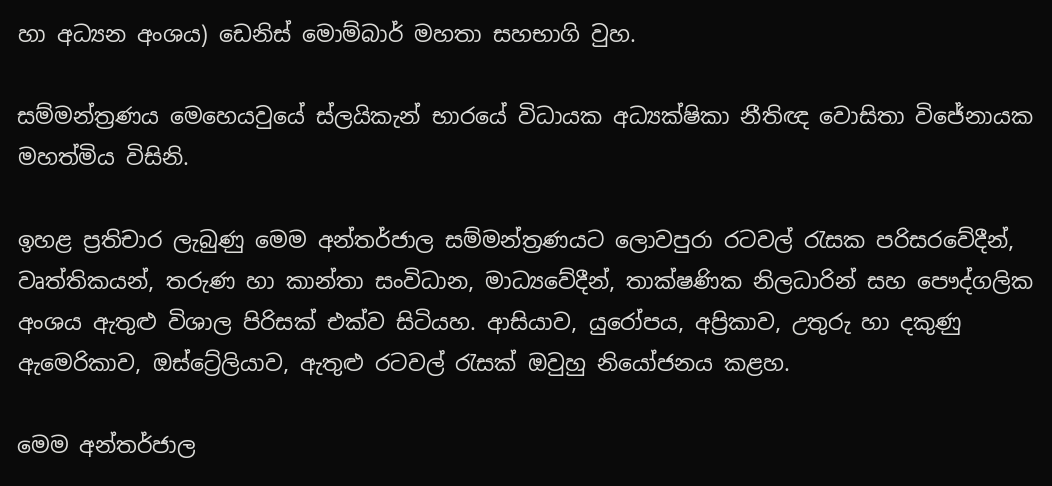හා අධ්‍යන අංශය) ඩෙනිස් මොම්බාර් මහතා සහභාගි වුහ.

සම්මන්ත්‍රණය මෙහෙයවුයේ ස්ලයිකැන් භාරයේ විධායක අධ්‍යක්ෂිකා නීතිඥ වොසිතා විජේනායක මහත්මිය විසිනි.

ඉහළ ප්‍රතිචාර ලැබුණු මෙම අන්තර්ජාල සම්මන්ත්‍රණයට ලොවපුරා රටවල් රැසක පරිසරවේදීන්, වෘත්තිකයන්, තරුණ හා කාන්තා සංවිධාන, මාධ්‍යවේදීන්, තාක්ෂණික නිලධාරින් සහ පෞද්ගලික අංශය ඇතුළු විශාල පිරිසක් එක්ව සිටියහ. ආසියාව, යුරෝපය, අප්‍රිකාව, උතුරු හා දකුණු ඇමෙරිකාව, ඔස්ට්‍රේලියාව, ඇතුළු රටවල් රැසක් ඔවුහු නියෝජනය කළහ.

මෙම අන්තර්ජාල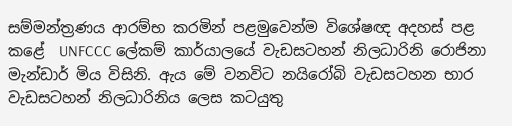සම්මන්ත්‍රණය ආරම්භ කරමින් පළමුවෙන්ම විශේෂඥ අදහස් පළ කළේ  UNFCCC ලේකම් කාර්යාලයේ වැඩසටහන් නිලධාරිනි රොජිනා මැන්ඩාර් මිය විසිනි. ඇය මේ වනවිට නයිරෝබි වැඩසටහන භාර වැඩසටහන් නිලධාරිනිය ලෙස කටයුතු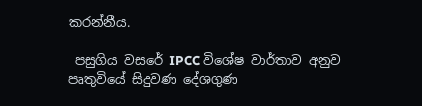කරන්නීය.

 පසුගිය වසරේ IPCC විශේෂ වාර්තාව අනුව පෘතුවියේ සිදුවණ දේශගුණ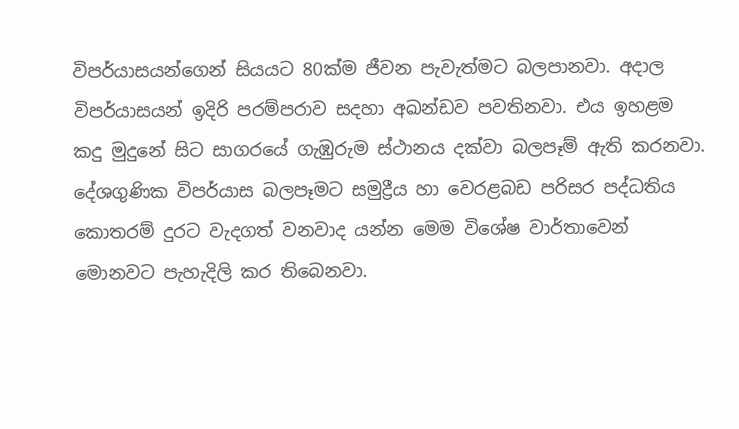විපර්යාසයන්ගෙන් සියයට 80ක්ම ජීවන පැවැත්මට බලපානවා. අදාල විපර්යාසයන් ඉදිරි පරම්පරාව සදහා අඛන්ඩව පවතිනවා. එය ඉහළම කදු මුදුනේ සිට සාගරයේ ගැඹුරුම ස්ථානය දක්වා බලපෑම් ඇති කරනවා. දේශගුණික විපර්යාස බලපෑමට සමුද්‍රීය හා වෙරළබඩ පරිසර පද්ධතිය කොතරම් දුරට වැදගත් වනවාද යන්න මෙම විශේෂ වාර්තාවෙන් මොනවට පැහැදිලි කර තිබෙනවා.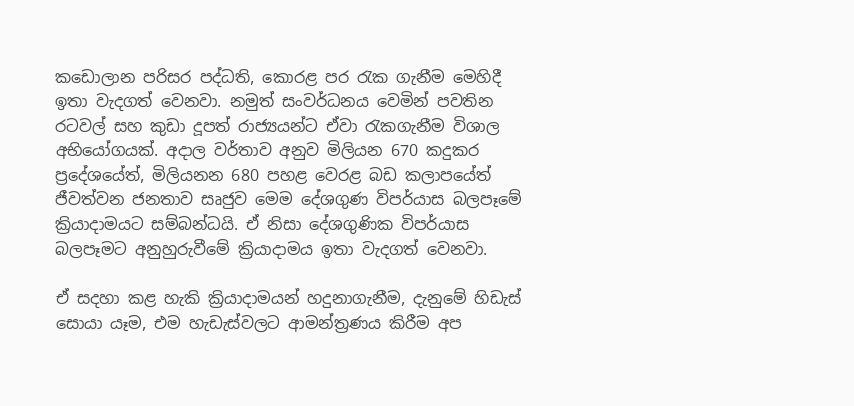කඩොලාන පරිසර පද්ධති, කොරළ පර රැක ගැනීම මෙහිදී ඉතා වැදගත් වෙනවා. නමුත් සංවර්ධනය වෙමින් පවතින රටවල් සහ කුඩා දූපත් රාජ්‍යයන්ට ඒවා රැකගැනීම විශාල අභියෝගයක්. අදාල වර්තාව අනුව මිලියන 670 කදුකර ප්‍රදේශයේත්, මිලියනන 680 පහළ වෙරළ බඩ කලාපයේත් ජීවත්වන ජනතාව සෘජුව මෙම දේශගුණ විපර්යාස බලපෑමේ ක්‍රියාදාමයට සම්බන්ධයි. ඒ නිසා දේශගුණික විපර්යාස බලපෑමට අනුහුරුවීමේ ක්‍රියාදාමය ඉතා වැදගත් වෙනවා.

ඒ සදහා කළ හැකි ක්‍රියාදාමයන් හදුනාගැනීම, දැනුමේ හිඩැස් සොයා යෑම, එම හැඩැස්වලට ආමන්ත්‍රණය කිරීම අප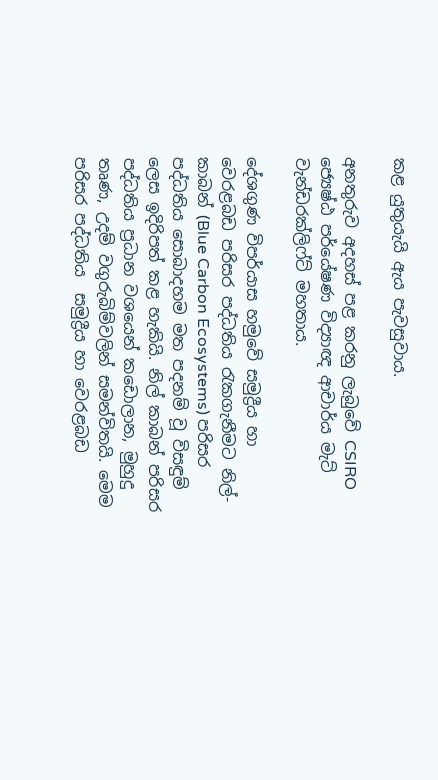කළ යුතුයැයි ඇය පැවසුවාය.

අනතුරුව අදහස් පළ කරනු ලැබුවේ CSIRO ජ්‍යෙෂ්ඨ පර්යේෂණ විද්‍යාඥ ආචාර්ය මැට් වැන්ඩරක්ලිෆ්ට් මහතාය.

දේශගුණ විපර්යාස හමුවේ සමුද්‍රීය හා වෙරළබඩ පරිසර පද්ධතිය රැකගැනීමට නිල්-කාබන් (Blue Carbon Ecosystems) පරිසර පද්ධතිය සොබාදහම මත පදනම් වූ විසඳුම් ලෙස ඉදිරිපත් කළ හැකියි. නිල් කාබන් පරිසර පද්ධතිය ප්‍රධාන වශයෙන් කඩොලාන, මුහුදු තෘණ, උදම් වගුරුබිම්වලින් සමන්විතයි. මෙම පරිසර පද්ධතිය  සමුද්‍රීය හා වෙරළබඩ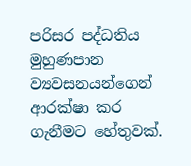පරිසර පද්ධතිය මුහුණපාන ව්‍යවසනයන්ගෙන් ආරක්ෂා කර ගැනීමට හේතුවක්.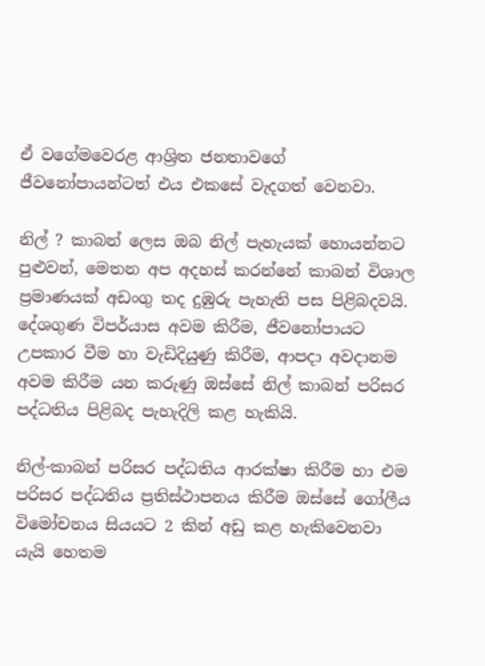ඒ වගේමවෙරළ ආශ්‍රිත ජනතාවගේ ජීවනෝපායන්ටත් එය එකසේ වැදගත් වෙනවා.

නිල් ? කාබන් ලෙස ඔබ නිල් පැහැයක් හොයන්නට පුළුවන්, මෙතන අප අදහස් කරන්නේ කාබන් විශාල ප්‍රමාණයක් අඩංගු තද දුඹුරු පැහැති පස පිළිබදවයි. දේශගුණ විපර්යාස අවම කිරීම, ජීවනෝපායට උපකාර වීම හා වැඩිදියුණු කිරීම, ආපදා අවදානම අවම කිරීම යන කරුණු ඔස්සේ නිල් කාබන් පරිසර පද්ධතිය පිළිබද පැහැදිලි කළ හැකියි.

නිල්-කාබන් පරිසර පද්ධතිය ආරක්ෂා කිරීම හා එම පරිසර පද්ධතිය ප්‍රතිස්ථාපනය කිරීම ඔස්සේ ගෝලීය විමෝචනය සියයට 2 කින් අඩු කළ හැකිවෙනවා යැයි හෙතම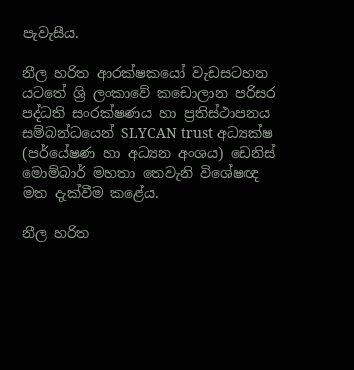පැවැසීය.

නීල හරිත ආරක්ෂකයෝ වැඩසටහන යටතේ ශ්‍රි ලංකාවේ කඩොලාන පරිසර පද්ධති සංරක්ෂණය හා ප්‍රතිස්ථාපනය සම්බන්ධයෙන් SLYCAN trust අධ්‍යක්ෂ (පර්යේෂණ හා අධ්‍යන අංශය) ඩෙනිස් මොම්බාර් මහතා තෙවැනි විශේෂඥ මත දැක්වීම කළේය.

නීල හරිත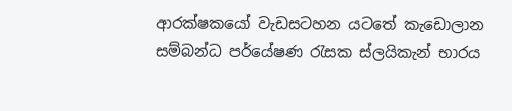ආරක්ෂකයෝ වැඩසටහන යටතේ කැඩොලාන සම්බන්ධ පර්යේෂණ රැසක ස්ලයිකැන් භාරය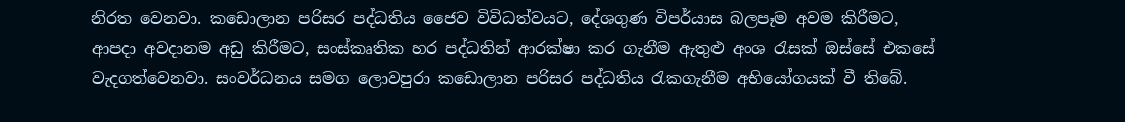නිරත වෙනවා. කඩොලාන පරිසර පද්ධතිය ජෛව විවිධත්වයට, දේශගුණ විපර්යාස බලපෑම අවම කිරීමට, ආපදා අවදානම අඩු කිරීමට, සංස්කෘතික හර පද්ධතින් ආරක්ෂා කර ගැනීම ඇතුළු අංශ රැසක් ඔස්සේ එකසේ වැදගත්වෙනවා. සංවර්ධනය සමග ලොවපුරා කඩොලාන පරිසර පද්ධතිය රැකගැනීම අභියෝගයක් වී තිබේ.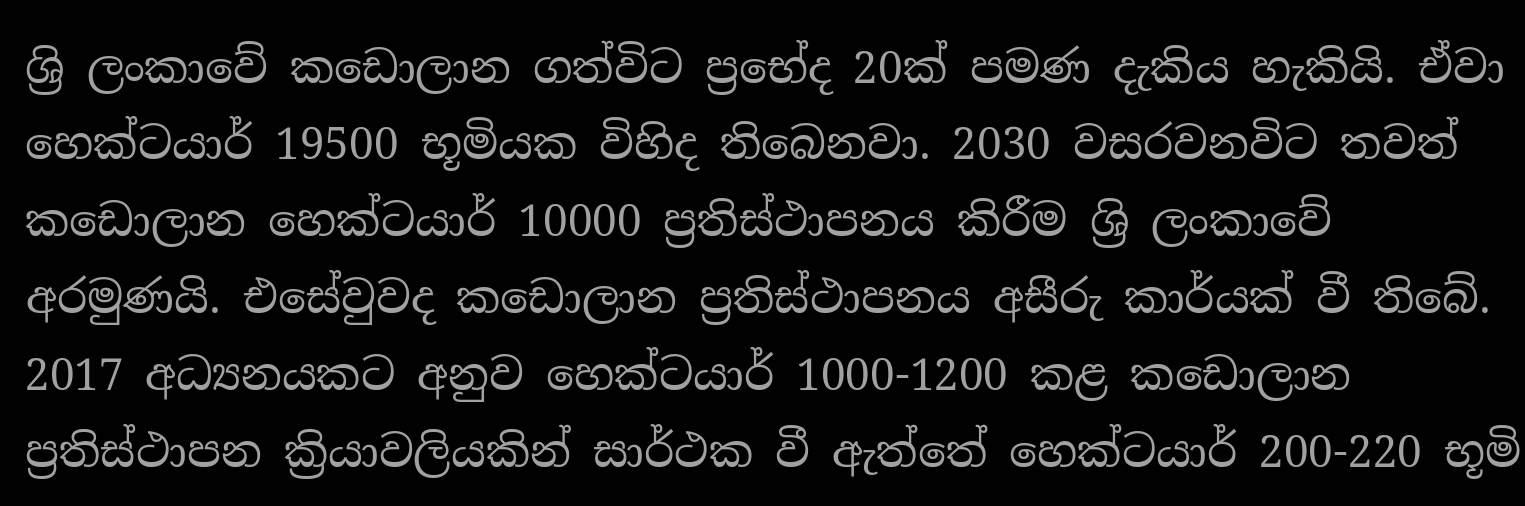ශ්‍රි ලංකාවේ කඩොලාන ගත්විට ප්‍රභේද 20ක් පමණ දැකිය හැකියි. ඒවා හෙක්ටයාර් 19500 භූමියක විහිද තිබෙනවා. 2030 වසරවනවිට තවත් කඩොලාන හෙක්ටයාර් 10000 ප්‍රතිස්ථාපනය කිරීම ශ්‍රි ලංකාවේ අරමුණයි. එසේවුවද කඩොලාන ප්‍රතිස්ථාපනය අසීරු කාර්යක් වී තිබේ. 2017 අධ්‍යනයකට අනුව හෙක්ටයාර් 1000-1200 කළ කඩොලාන ප්‍රතිස්ථාපන ක්‍රියාවලියකින් සාර්ථක වී ඇත්තේ හෙක්ටයාර් 200-220 භූමි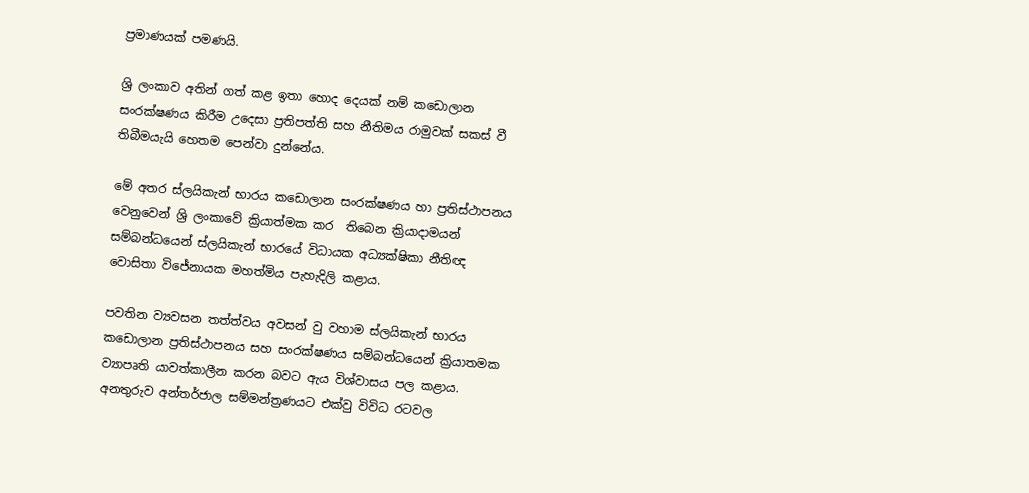ප්‍රමාණයක් පමණයි.

ශ්‍රි ලංකාව අතින් ගත් කළ ඉතා හොද දෙයක් නම් කඩොලාන සංරක්ෂණය කිරීම උදෙසා ප්‍රතිපත්ති සහ නීතිමය රාමුවක් සකස් වී තිබීමයැයි හෙතම පෙන්වා දුන්නේය.

මේ අතර ස්ලයිකැන් භාරය කඩොලාන සංරක්ෂණය හා ප්‍රතිස්ථාපනය වෙනුවෙන් ශ්‍රි ලංකාවේ ක්‍රියාත්මක කර  තිබෙන ක්‍රියාදාමයන් සම්බන්ධයෙන් ස්ලයිකැන් භාරයේ විධායක අධ්‍යක්ෂිකා නීතිඥ වොසිතා විජේනායක මහත්මිය පැහැදිලි කළාය.

පවතින ව්‍යවසන තත්ත්වය අවසන් වු වහාම ස්ලයිකැන් භාරය කඩොලාන ප්‍රතිස්ථාපනය සහ සංරක්ෂණය සම්බන්ධයෙන් ක්‍රියාතමක ව්‍යාපෘති යාවත්කාලීන කරන බවට ඇය විශ්වාසය පල කළාය. අනතුරුව අන්තර්ජාල සම්මන්ත්‍රණයට එක්වු විවිධ රටවල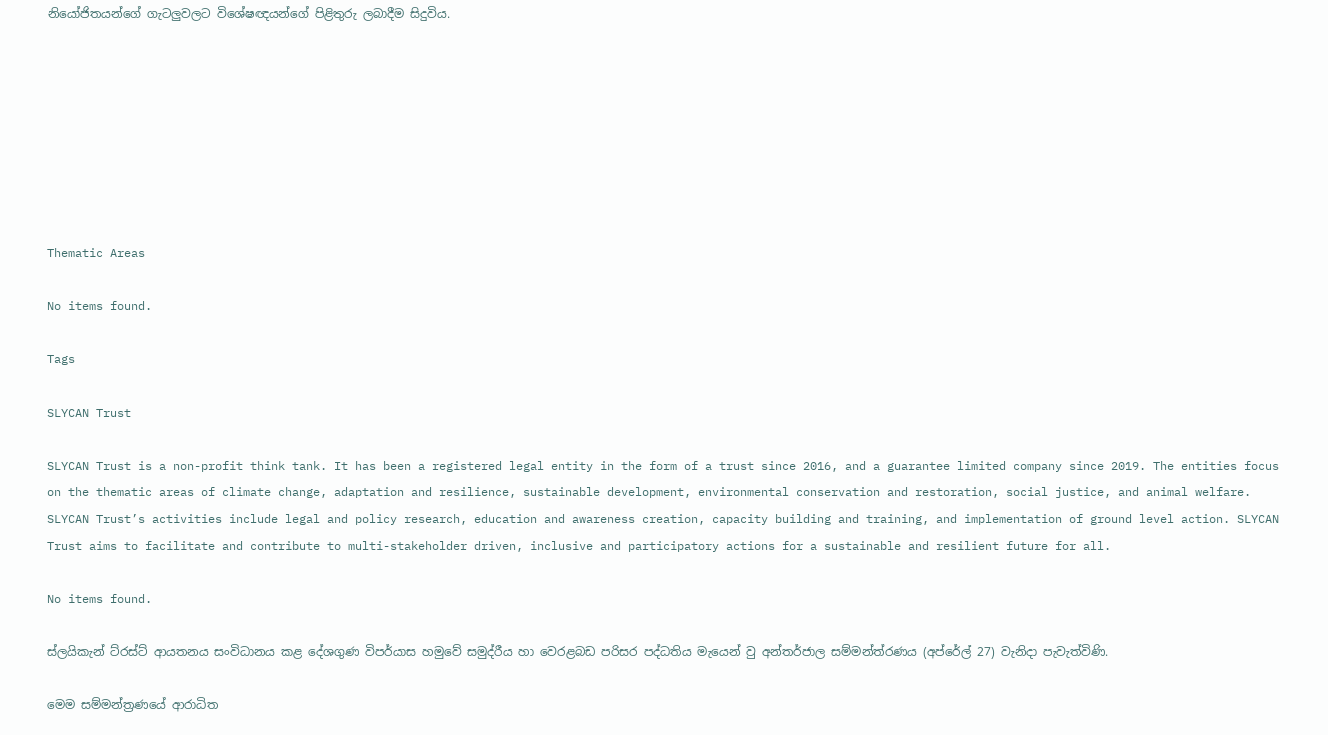නියෝජිතයන්ගේ ගැටලුවලට විශේෂඥයන්ගේ පිළිතුරු ලබාදීම සිදුවිය.








Thematic Areas

No items found.

Tags

SLYCAN Trust

SLYCAN Trust is a non-profit think tank. It has been a registered legal entity in the form of a trust since 2016, and a guarantee limited company since 2019. The entities focus on the thematic areas of climate change, adaptation and resilience, sustainable development, environmental conservation and restoration, social justice, and animal welfare. SLYCAN Trust’s activities include legal and policy research, education and awareness creation, capacity building and training, and implementation of ground level action. SLYCAN Trust aims to facilitate and contribute to multi-stakeholder driven, inclusive and participatory actions for a sustainable and resilient future for all.

No items found.

ස්ලයිකැන් ට්රස්ට් ආයතනය සංවිධානය කළ දේශගුණ විපර්යාස හමුවේ සමුද්රීය හා වෙරළබඩ පරිසර පද්ධතිය මැයෙන් වු අන්තර්ජාල සම්මන්ත්රණය (අප්රේල් 27) වැනිදා පැවැත්විණි.

මෙම සම්මන්ත්‍රණයේ ආරාධිත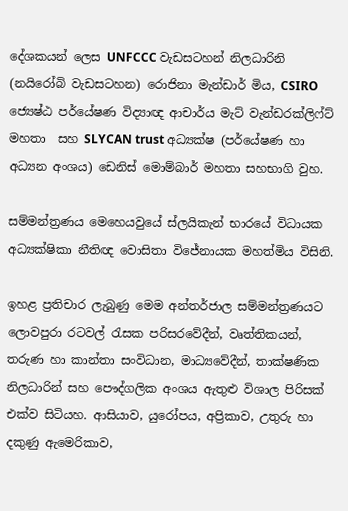දේශකයන් ලෙස UNFCCC වැඩසටහන් නිලධාරිනි (නයිරෝබි වැඩසටහන) රොජිනා මැන්ඩාර් මිය, CSIRO ජ්‍යෙෂ්ඨ පර්යේෂණ විද්‍යාඥ ආචාර්ය මැට් වැන්ඩරක්ලිෆ්ට් මහතා  සහ SLYCAN trust අධ්‍යක්ෂ (පර්යේෂණ හා අධ්‍යන අංශය) ඩෙනිස් මොම්බාර් මහතා සහභාගි වුහ.

සම්මන්ත්‍රණය මෙහෙයවුයේ ස්ලයිකැන් භාරයේ විධායක අධ්‍යක්ෂිකා නීතිඥ වොසිතා විජේනායක මහත්මිය විසිනි.

ඉහළ ප්‍රතිචාර ලැබුණු මෙම අන්තර්ජාල සම්මන්ත්‍රණයට ලොවපුරා රටවල් රැසක පරිසරවේදීන්, වෘත්තිකයන්, තරුණ හා කාන්තා සංවිධාන, මාධ්‍යවේදීන්, තාක්ෂණික නිලධාරින් සහ පෞද්ගලික අංශය ඇතුළු විශාල පිරිසක් එක්ව සිටියහ. ආසියාව, යුරෝපය, අප්‍රිකාව, උතුරු හා දකුණු ඇමෙරිකාව,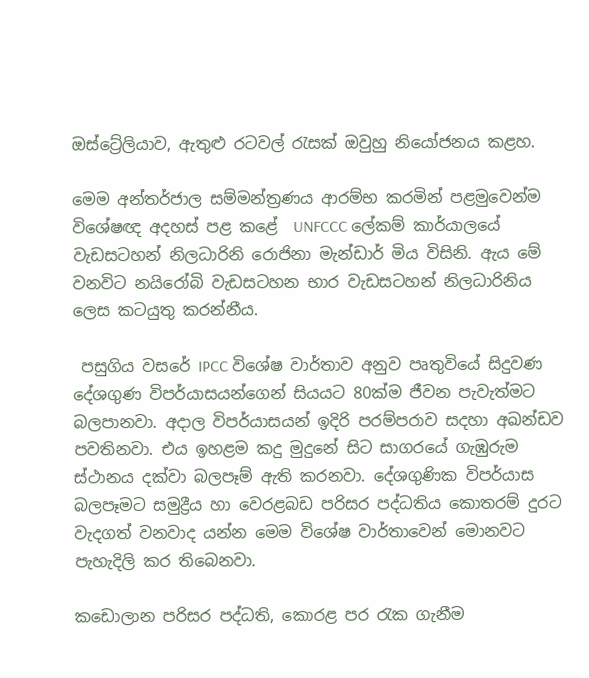ඔස්ට්‍රේලියාව, ඇතුළු රටවල් රැසක් ඔවුහු නියෝජනය කළහ.

මෙම අන්තර්ජාල සම්මන්ත්‍රණය ආරම්භ කරමින් පළමුවෙන්ම විශේෂඥ අදහස් පළ කළේ  UNFCCC ලේකම් කාර්යාලයේ වැඩසටහන් නිලධාරිනි රොජිනා මැන්ඩාර් මිය විසිනි. ඇය මේ වනවිට නයිරෝබි වැඩසටහන භාර වැඩසටහන් නිලධාරිනිය ලෙස කටයුතු කරන්නීය.

 පසුගිය වසරේ IPCC විශේෂ වාර්තාව අනුව පෘතුවියේ සිදුවණ දේශගුණ විපර්යාසයන්ගෙන් සියයට 80ක්ම ජීවන පැවැත්මට බලපානවා. අදාල විපර්යාසයන් ඉදිරි පරම්පරාව සදහා අඛන්ඩව පවතිනවා. එය ඉහළම කදු මුදුනේ සිට සාගරයේ ගැඹුරුම ස්ථානය දක්වා බලපෑම් ඇති කරනවා. දේශගුණික විපර්යාස බලපෑමට සමුද්‍රීය හා වෙරළබඩ පරිසර පද්ධතිය කොතරම් දුරට වැදගත් වනවාද යන්න මෙම විශේෂ වාර්තාවෙන් මොනවට පැහැදිලි කර තිබෙනවා.

කඩොලාන පරිසර පද්ධති, කොරළ පර රැක ගැනීම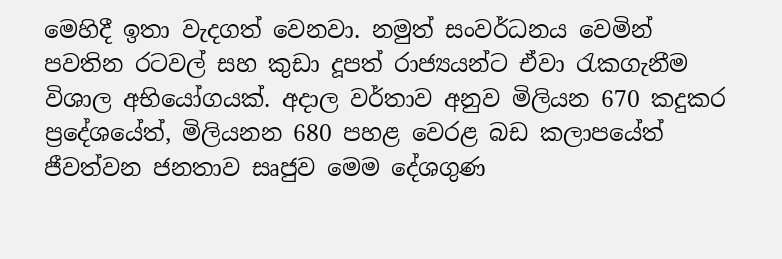මෙහිදී ඉතා වැදගත් වෙනවා. නමුත් සංවර්ධනය වෙමින් පවතින රටවල් සහ කුඩා දූපත් රාජ්‍යයන්ට ඒවා රැකගැනීම විශාල අභියෝගයක්. අදාල වර්තාව අනුව මිලියන 670 කදුකර ප්‍රදේශයේත්, මිලියනන 680 පහළ වෙරළ බඩ කලාපයේත් ජීවත්වන ජනතාව සෘජුව මෙම දේශගුණ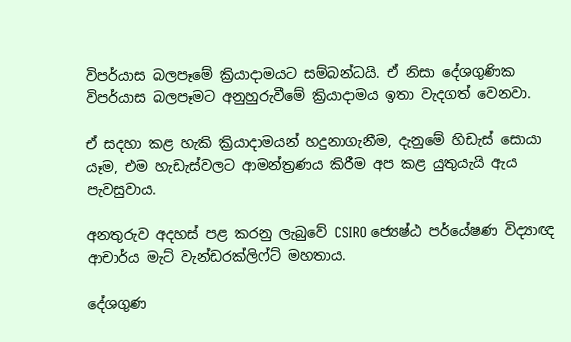විපර්යාස බලපෑමේ ක්‍රියාදාමයට සම්බන්ධයි. ඒ නිසා දේශගුණික විපර්යාස බලපෑමට අනුහුරුවීමේ ක්‍රියාදාමය ඉතා වැදගත් වෙනවා.

ඒ සදහා කළ හැකි ක්‍රියාදාමයන් හදුනාගැනීම, දැනුමේ හිඩැස් සොයා යෑම, එම හැඩැස්වලට ආමන්ත්‍රණය කිරීම අප කළ යුතුයැයි ඇය පැවසුවාය.

අනතුරුව අදහස් පළ කරනු ලැබුවේ CSIRO ජ්‍යෙෂ්ඨ පර්යේෂණ විද්‍යාඥ ආචාර්ය මැට් වැන්ඩරක්ලිෆ්ට් මහතාය.

දේශගුණ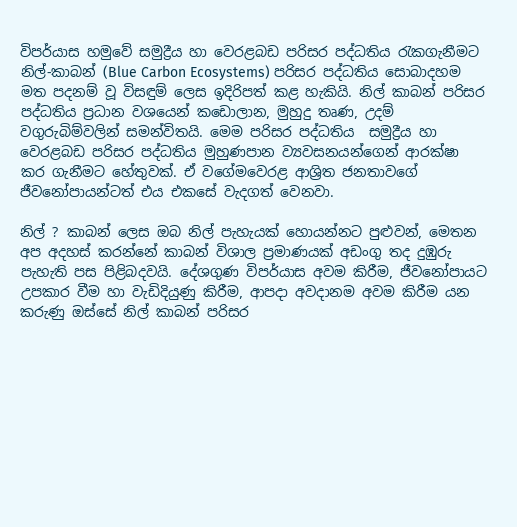විපර්යාස හමුවේ සමුද්‍රීය හා වෙරළබඩ පරිසර පද්ධතිය රැකගැනීමට නිල්-කාබන් (Blue Carbon Ecosystems) පරිසර පද්ධතිය සොබාදහම මත පදනම් වූ විසඳුම් ලෙස ඉදිරිපත් කළ හැකියි. නිල් කාබන් පරිසර පද්ධතිය ප්‍රධාන වශයෙන් කඩොලාන, මුහුදු තෘණ, උදම් වගුරුබිම්වලින් සමන්විතයි. මෙම පරිසර පද්ධතිය  සමුද්‍රීය හා වෙරළබඩ පරිසර පද්ධතිය මුහුණපාන ව්‍යවසනයන්ගෙන් ආරක්ෂා කර ගැනීමට හේතුවක්. ඒ වගේමවෙරළ ආශ්‍රිත ජනතාවගේ ජීවනෝපායන්ටත් එය එකසේ වැදගත් වෙනවා.

නිල් ? කාබන් ලෙස ඔබ නිල් පැහැයක් හොයන්නට පුළුවන්, මෙතන අප අදහස් කරන්නේ කාබන් විශාල ප්‍රමාණයක් අඩංගු තද දුඹුරු පැහැති පස පිළිබදවයි. දේශගුණ විපර්යාස අවම කිරීම, ජීවනෝපායට උපකාර වීම හා වැඩිදියුණු කිරීම, ආපදා අවදානම අවම කිරීම යන කරුණු ඔස්සේ නිල් කාබන් පරිසර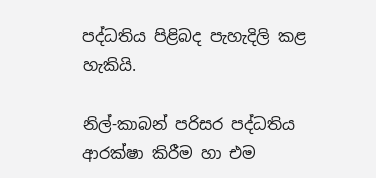පද්ධතිය පිළිබද පැහැදිලි කළ හැකියි.

නිල්-කාබන් පරිසර පද්ධතිය ආරක්ෂා කිරීම හා එම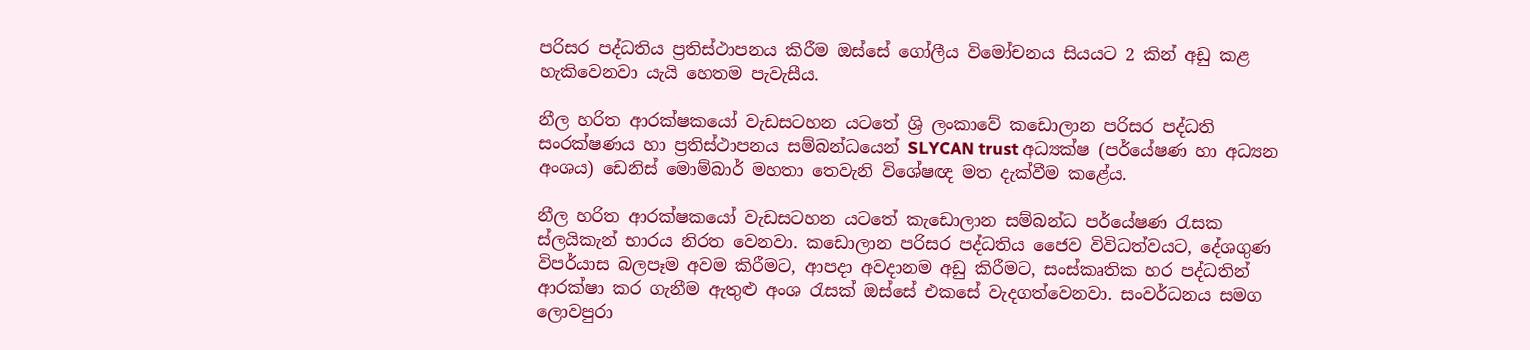පරිසර පද්ධතිය ප්‍රතිස්ථාපනය කිරීම ඔස්සේ ගෝලීය විමෝචනය සියයට 2 කින් අඩු කළ හැකිවෙනවා යැයි හෙතම පැවැසීය.

නීල හරිත ආරක්ෂකයෝ වැඩසටහන යටතේ ශ්‍රි ලංකාවේ කඩොලාන පරිසර පද්ධති සංරක්ෂණය හා ප්‍රතිස්ථාපනය සම්බන්ධයෙන් SLYCAN trust අධ්‍යක්ෂ (පර්යේෂණ හා අධ්‍යන අංශය) ඩෙනිස් මොම්බාර් මහතා තෙවැනි විශේෂඥ මත දැක්වීම කළේය.

නීල හරිත ආරක්ෂකයෝ වැඩසටහන යටතේ කැඩොලාන සම්බන්ධ පර්යේෂණ රැසක ස්ලයිකැන් භාරය නිරත වෙනවා. කඩොලාන පරිසර පද්ධතිය ජෛව විවිධත්වයට, දේශගුණ විපර්යාස බලපෑම අවම කිරීමට, ආපදා අවදානම අඩු කිරීමට, සංස්කෘතික හර පද්ධතින් ආරක්ෂා කර ගැනීම ඇතුළු අංශ රැසක් ඔස්සේ එකසේ වැදගත්වෙනවා. සංවර්ධනය සමග ලොවපුරා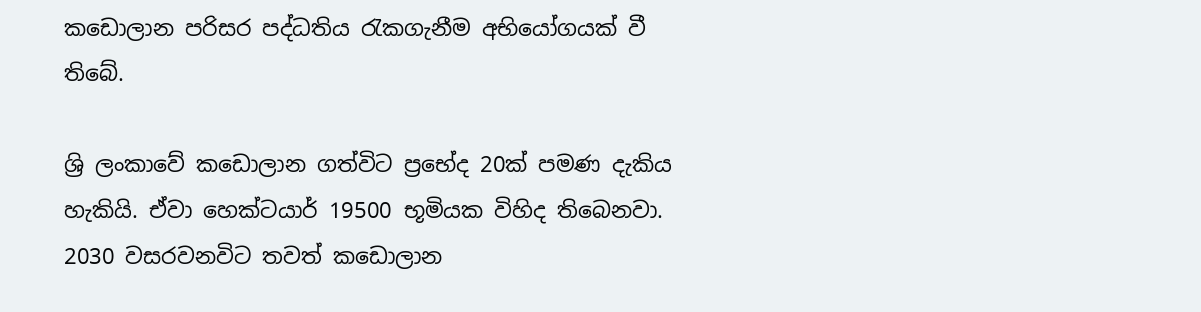කඩොලාන පරිසර පද්ධතිය රැකගැනීම අභියෝගයක් වී තිබේ.

ශ්‍රි ලංකාවේ කඩොලාන ගත්විට ප්‍රභේද 20ක් පමණ දැකිය හැකියි. ඒවා හෙක්ටයාර් 19500 භූමියක විහිද තිබෙනවා. 2030 වසරවනවිට තවත් කඩොලාන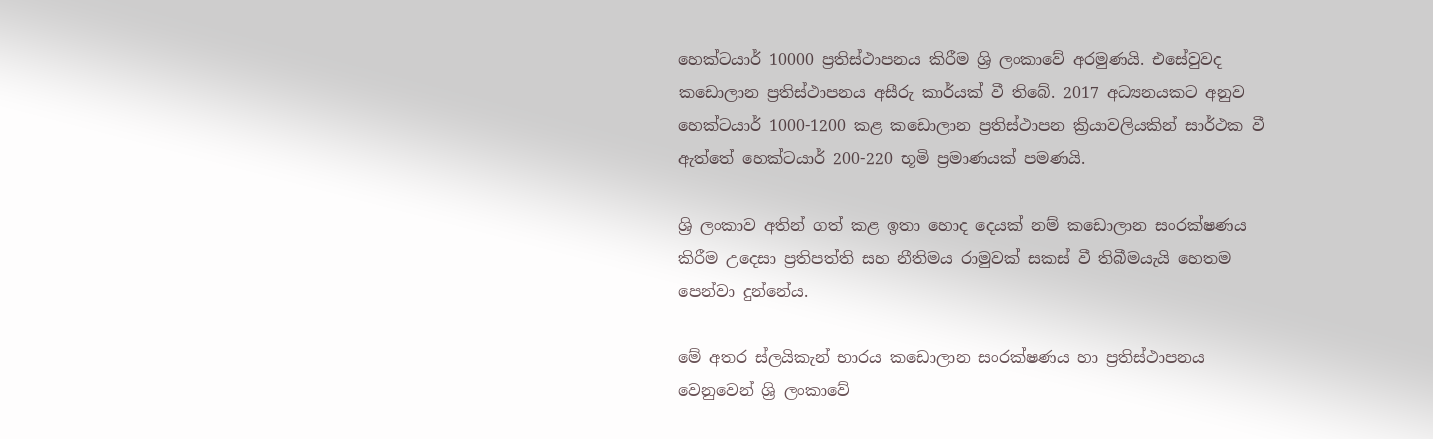හෙක්ටයාර් 10000 ප්‍රතිස්ථාපනය කිරීම ශ්‍රි ලංකාවේ අරමුණයි. එසේවුවද කඩොලාන ප්‍රතිස්ථාපනය අසීරු කාර්යක් වී තිබේ. 2017 අධ්‍යනයකට අනුව හෙක්ටයාර් 1000-1200 කළ කඩොලාන ප්‍රතිස්ථාපන ක්‍රියාවලියකින් සාර්ථක වී ඇත්තේ හෙක්ටයාර් 200-220 භූමි ප්‍රමාණයක් පමණයි.

ශ්‍රි ලංකාව අතින් ගත් කළ ඉතා හොද දෙයක් නම් කඩොලාන සංරක්ෂණය කිරීම උදෙසා ප්‍රතිපත්ති සහ නීතිමය රාමුවක් සකස් වී තිබීමයැයි හෙතම පෙන්වා දුන්නේය.

මේ අතර ස්ලයිකැන් භාරය කඩොලාන සංරක්ෂණය හා ප්‍රතිස්ථාපනය වෙනුවෙන් ශ්‍රි ලංකාවේ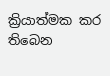ක්‍රියාත්මක කර  තිබෙන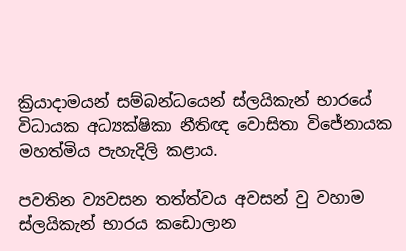ක්‍රියාදාමයන් සම්බන්ධයෙන් ස්ලයිකැන් භාරයේ විධායක අධ්‍යක්ෂිකා නීතිඥ වොසිතා විජේනායක මහත්මිය පැහැදිලි කළාය.

පවතින ව්‍යවසන තත්ත්වය අවසන් වු වහාම ස්ලයිකැන් භාරය කඩොලාන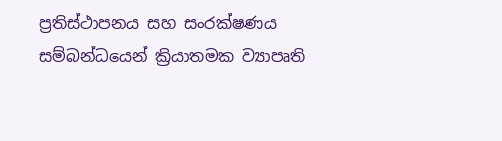ප්‍රතිස්ථාපනය සහ සංරක්ෂණය සම්බන්ධයෙන් ක්‍රියාතමක ව්‍යාපෘති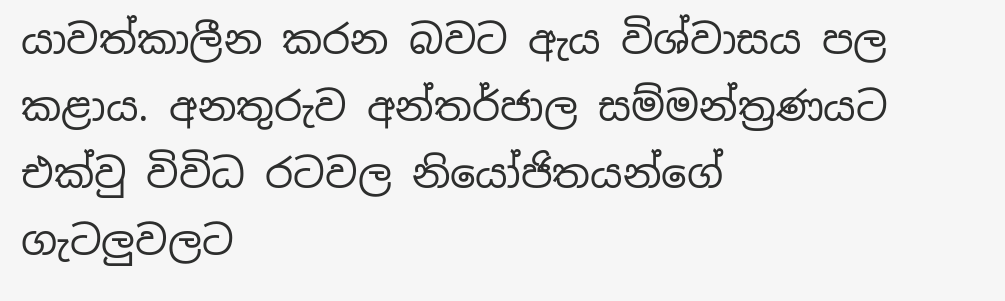යාවත්කාලීන කරන බවට ඇය විශ්වාසය පල කළාය. අනතුරුව අන්තර්ජාල සම්මන්ත්‍රණයට එක්වු විවිධ රටවල නියෝජිතයන්ගේ ගැටලුවලට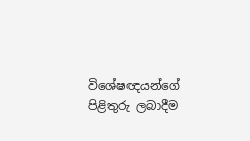විශේෂඥයන්ගේ පිළිතුරු ලබාදීම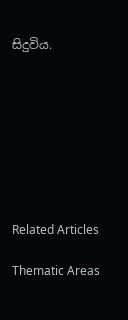සිදුවිය.








Related Articles

Thematic Areas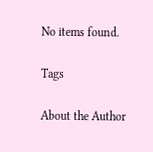No items found.

Tags

About the Author